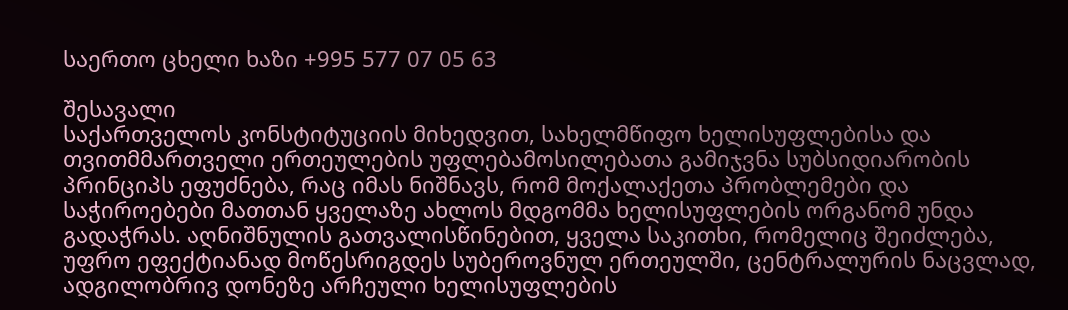საერთო ცხელი ხაზი +995 577 07 05 63

შესავალი
საქართველოს კონსტიტუციის მიხედვით, სახელმწიფო ხელისუფლებისა და თვითმმართველი ერთეულების უფლებამოსილებათა გამიჯვნა სუბსიდიარობის პრინციპს ეფუძნება, რაც იმას ნიშნავს, რომ მოქალაქეთა პრობლემები და საჭიროებები მათთან ყველაზე ახლოს მდგომმა ხელისუფლების ორგანომ უნდა გადაჭრას. აღნიშნულის გათვალისწინებით, ყველა საკითხი, რომელიც შეიძლება, უფრო ეფექტიანად მოწესრიგდეს სუბეროვნულ ერთეულში, ცენტრალურის ნაცვლად, ადგილობრივ დონეზე არჩეული ხელისუფლების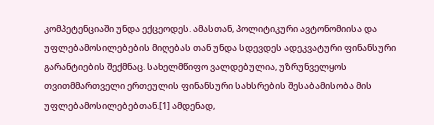კომპეტენციაში უნდა ექცეოდეს. ამასთან, პოლიტიკური ავტონომიისა და უფლებამოსილებების მიღებას თან უნდა სდევდეს ადეკვატური ფინანსური გარანტიების შექმნაც. სახელმწიფო ვალდებულია, უზრუნველყოს თვითმმართველი ერთეულის ფინანსური სახსრების შესაბამისობა მის უფლებამოსილებებთან.[1] ამდენად,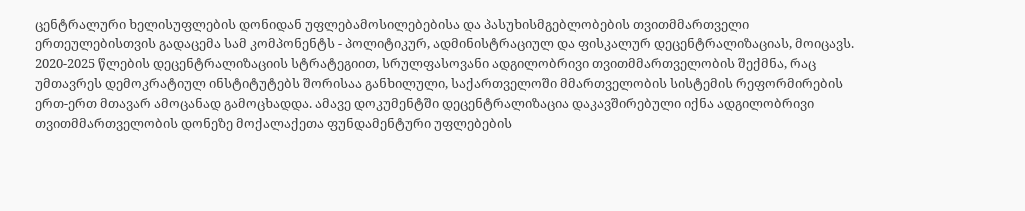ცენტრალური ხელისუფლების დონიდან უფლებამოსილებებისა და პასუხისმგებლობების თვითმმართველი ერთეულებისთვის გადაცემა სამ კომპონენტს - პოლიტიკურ, ადმინისტრაციულ და ფისკალურ დეცენტრალიზაციას, მოიცავს.
2020-2025 წლების დეცენტრალიზაციის სტრატეგიით, სრულფასოვანი ადგილობრივი თვითმმართველობის შექმნა, რაც უმთავრეს დემოკრატიულ ინსტიტუტებს შორისაა განხილული, საქართველოში მმართველობის სისტემის რეფორმირების ერთ-ერთ მთავარ ამოცანად გამოცხადდა. ამავე დოკუმენტში დეცენტრალიზაცია დაკავშირებული იქნა ადგილობრივი თვითმმართველობის დონეზე მოქალაქეთა ფუნდამენტური უფლებების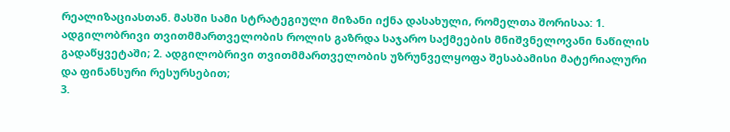რეალიზაციასთან. მასში სამი სტრატეგიული მიზანი იქნა დასახული, რომელთა შორისაა: 1. ადგილობრივი თვითმმართველობის როლის გაზრდა საჯარო საქმეების მნიშვნელოვანი ნაწილის გადაწყვეტაში; 2. ადგილობრივი თვითმმართველობის უზრუნველყოფა შესაბამისი მატერიალური და ფინანსური რესურსებით;
3.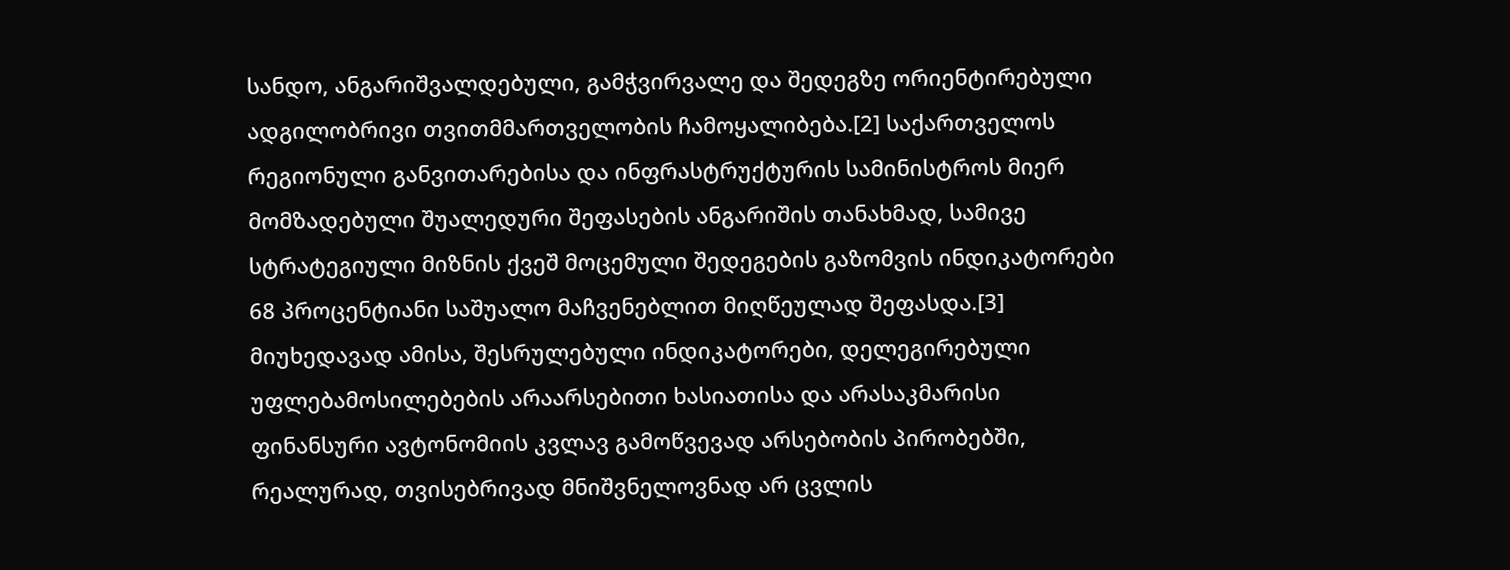სანდო, ანგარიშვალდებული, გამჭვირვალე და შედეგზე ორიენტირებული ადგილობრივი თვითმმართველობის ჩამოყალიბება.[2] საქართველოს რეგიონული განვითარებისა და ინფრასტრუქტურის სამინისტროს მიერ მომზადებული შუალედური შეფასების ანგარიშის თანახმად, სამივე სტრატეგიული მიზნის ქვეშ მოცემული შედეგების გაზომვის ინდიკატორები 68 პროცენტიანი საშუალო მაჩვენებლით მიღწეულად შეფასდა.[3] მიუხედავად ამისა, შესრულებული ინდიკატორები, დელეგირებული უფლებამოსილებების არაარსებითი ხასიათისა და არასაკმარისი ფინანსური ავტონომიის კვლავ გამოწვევად არსებობის პირობებში, რეალურად, თვისებრივად მნიშვნელოვნად არ ცვლის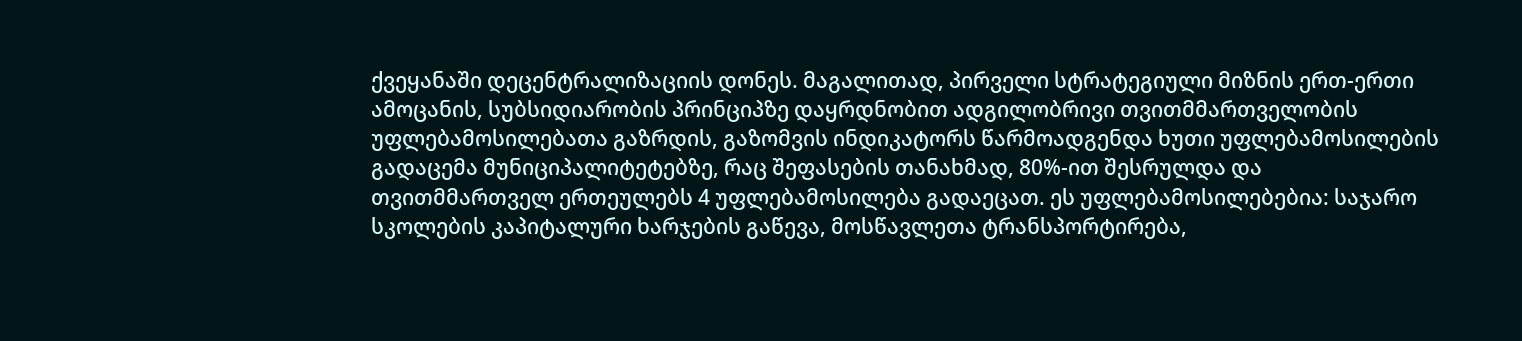ქვეყანაში დეცენტრალიზაციის დონეს. მაგალითად, პირველი სტრატეგიული მიზნის ერთ-ერთი ამოცანის, სუბსიდიარობის პრინციპზე დაყრდნობით ადგილობრივი თვითმმართველობის უფლებამოსილებათა გაზრდის, გაზომვის ინდიკატორს წარმოადგენდა ხუთი უფლებამოსილების გადაცემა მუნიციპალიტეტებზე, რაც შეფასების თანახმად, 80%-ით შესრულდა და თვითმმართველ ერთეულებს 4 უფლებამოსილება გადაეცათ. ეს უფლებამოსილებებია: საჯარო სკოლების კაპიტალური ხარჯების გაწევა, მოსწავლეთა ტრანსპორტირება,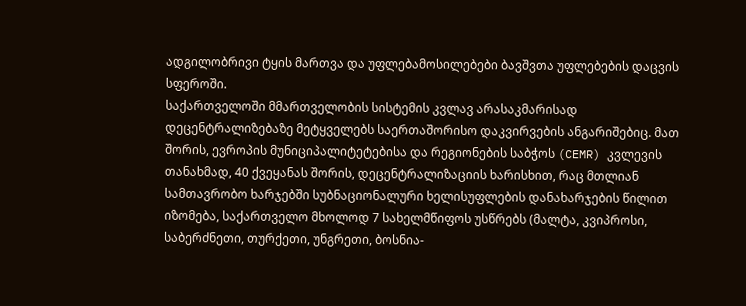ადგილობრივი ტყის მართვა და უფლებამოსილებები ბავშვთა უფლებების დაცვის სფეროში.
საქართველოში მმართველობის სისტემის კვლავ არასაკმარისად დეცენტრალიზებაზე მეტყველებს საერთაშორისო დაკვირვების ანგარიშებიც. მათ შორის, ევროპის მუნიციპალიტეტებისა და რეგიონების საბჭოს (CEMR) კვლევის თანახმად, 40 ქვეყანას შორის, დეცენტრალიზაციის ხარისხით, რაც მთლიან სამთავრობო ხარჯებში სუბნაციონალური ხელისუფლების დანახარჯების წილით იზომება, საქართველო მხოლოდ 7 სახელმწიფოს უსწრებს (მალტა, კვიპროსი, საბერძნეთი, თურქეთი, უნგრეთი, ბოსნია-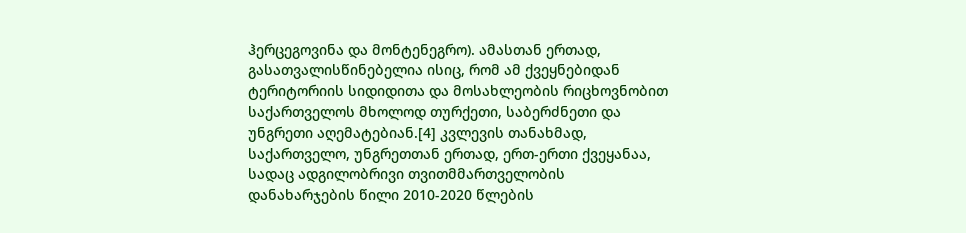ჰერცეგოვინა და მონტენეგრო). ამასთან ერთად, გასათვალისწინებელია ისიც, რომ ამ ქვეყნებიდან ტერიტორიის სიდიდითა და მოსახლეობის რიცხოვნობით საქართველოს მხოლოდ თურქეთი, საბერძნეთი და უნგრეთი აღემატებიან.[4] კვლევის თანახმად, საქართველო, უნგრეთთან ერთად, ერთ-ერთი ქვეყანაა, სადაც ადგილობრივი თვითმმართველობის დანახარჯების წილი 2010-2020 წლების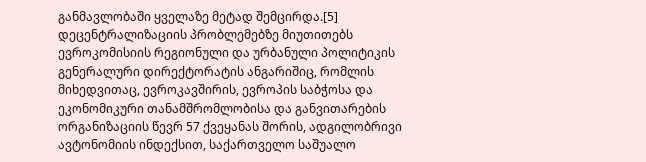განმავლობაში ყველაზე მეტად შემცირდა.[5] დეცენტრალიზაციის პრობლემებზე მიუთითებს ევროკომისიის რეგიონული და ურბანული პოლიტიკის გენერალური დირექტორატის ანგარიშიც, რომლის მიხედვითაც, ევროკავშირის, ევროპის საბჭოსა და ეკონომიკური თანამშრომლობისა და განვითარების ორგანიზაციის წევრ 57 ქვეყანას შორის, ადგილობრივი ავტონომიის ინდექსით, საქართველო საშუალო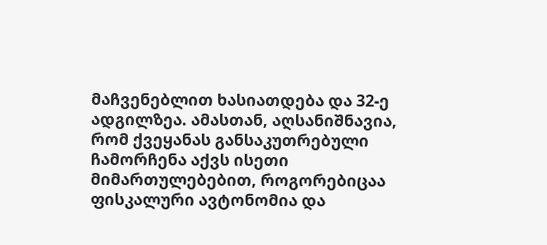მაჩვენებლით ხასიათდება და 32-ე ადგილზეა. ამასთან, აღსანიშნავია, რომ ქვეყანას განსაკუთრებული ჩამორჩენა აქვს ისეთი მიმართულებებით, როგორებიცაა ფისკალური ავტონომია და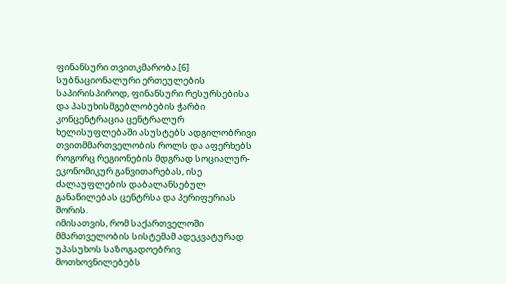ფინანსური თვითკმარობა.[6] სუბნაციონალური ერთეულების საპირისპიროდ, ფინანსური რესურსებისა და პასუხისმგებლობების ჭარბი კონცენტრაცია ცენტრალურ ხელისუფლებაში ასუსტებს ადგილობრივი თვითმმართველობის როლს და აფერხებს როგორც რეგიონების მდგრად სოციალურ-ეკონომიკურ განვითარებას, ისე ძალაუფლების დაბალანსებულ განაწილებას ცენტრსა და პერიფერიას შორის.
იმისათვის, რომ საქართველოში მმართველობის სისტემამ ადეკვატურად უპასუხოს საზოგადოებრივ მოთხოვნილებებს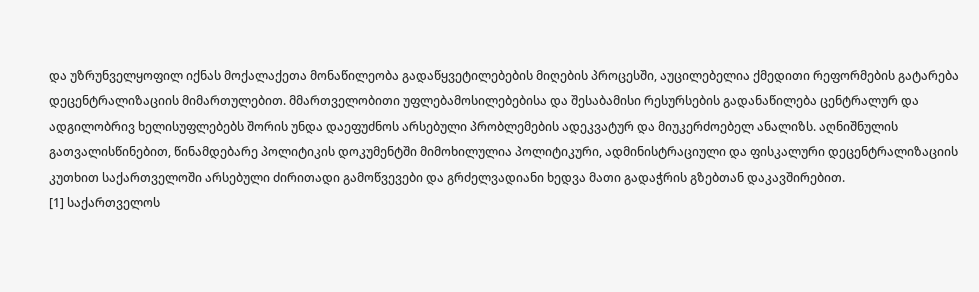და უზრუნველყოფილ იქნას მოქალაქეთა მონაწილეობა გადაწყვეტილებების მიღების პროცესში, აუცილებელია ქმედითი რეფორმების გატარება დეცენტრალიზაციის მიმართულებით. მმართველობითი უფლებამოსილებებისა და შესაბამისი რესურსების გადანაწილება ცენტრალურ და ადგილობრივ ხელისუფლებებს შორის უნდა დაეფუძნოს არსებული პრობლემების ადეკვატურ და მიუკერძოებელ ანალიზს. აღნიშნულის გათვალისწინებით, წინამდებარე პოლიტიკის დოკუმენტში მიმოხილულია პოლიტიკური, ადმინისტრაციული და ფისკალური დეცენტრალიზაციის კუთხით საქართველოში არსებული ძირითადი გამოწვევები და გრძელვადიანი ხედვა მათი გადაჭრის გზებთან დაკავშირებით.
[1] საქართველოს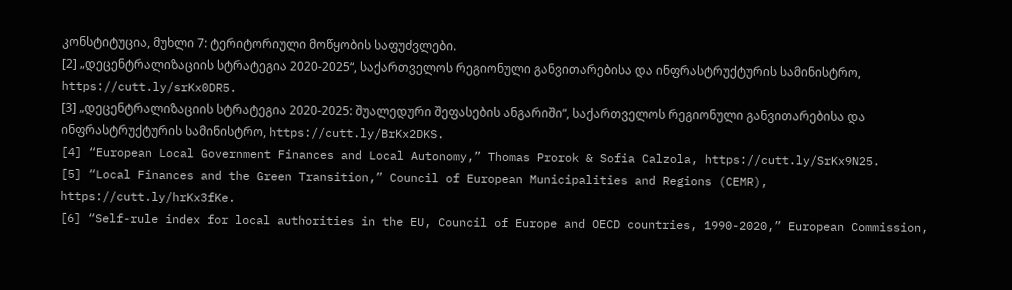კონსტიტუცია, მუხლი 7: ტერიტორიული მოწყობის საფუძვლები.
[2] „დეცენტრალიზაციის სტრატეგია 2020-2025“, საქართველოს რეგიონული განვითარებისა და ინფრასტრუქტურის სამინისტრო, https://cutt.ly/srKx0DR5.
[3] „დეცენტრალიზაციის სტრატეგია 2020-2025: შუალედური შეფასების ანგარიში“, საქართველოს რეგიონული განვითარებისა და ინფრასტრუქტურის სამინისტრო, https://cutt.ly/BrKx2DKS.
[4] “European Local Government Finances and Local Autonomy,” Thomas Prorok & Sofia Calzola, https://cutt.ly/SrKx9N25.
[5] “Local Finances and the Green Transition,” Council of European Municipalities and Regions (CEMR), https://cutt.ly/hrKx3fKe.
[6] “Self-rule index for local authorities in the EU, Council of Europe and OECD countries, 1990-2020,” European Commission,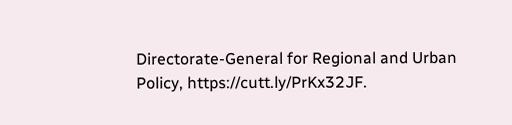Directorate-General for Regional and Urban Policy, https://cutt.ly/PrKx32JF.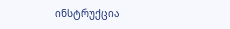ინსტრუქცია